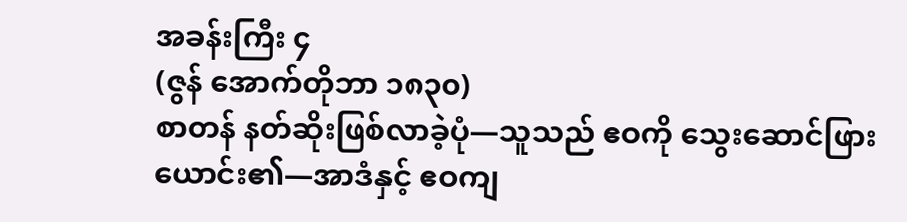အခန်းကြီး ၄
(ဇွန် အောက်တိုဘာ ၁၈၃၀)
စာတန် နတ်ဆိုးဖြစ်လာခဲ့ပုံ—သူသည် ဧဝကို သွေးဆောင်ဖြားယောင်း၏—အာဒံနှင့် ဧဝကျ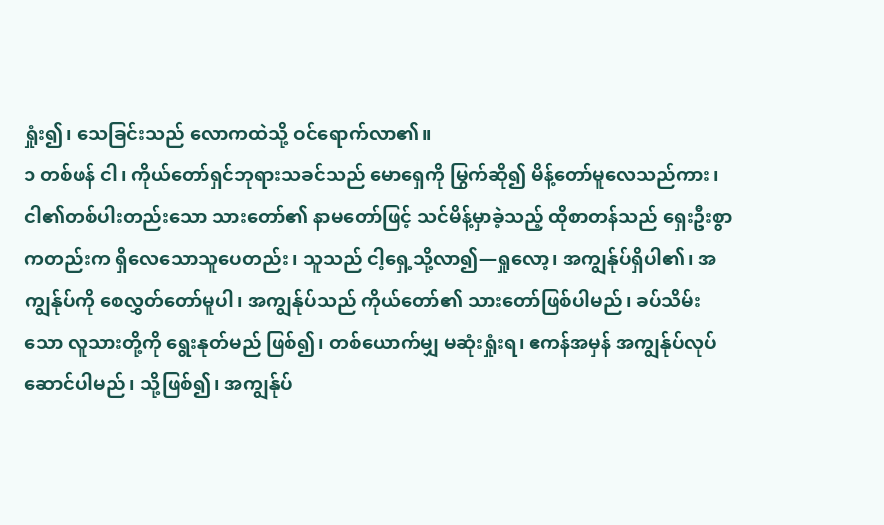ရှုံး၍၊ သေခြင်းသည် လောကထဲသို့ ဝင်ရောက်လာ၏။
၁ တစ်ဖန် ငါ၊ ကိုယ်တော်ရှင်ဘုရားသခင်သည် မောရှေကို မြွက်ဆို၍ မိန့်တော်မူလေသည်ကား၊ ငါ၏တစ်ပါးတည်းသော သားတော်၏ နာမတော်ဖြင့် သင်မိန့်မှာခဲ့သည့် ထိုစာတန်သည် ရှေးဦးစွာကတည်းက ရှိလေသောသူပေတည်း၊ သူသည် ငါ့ရှေ့သို့လာ၍—ရှုလော့၊ အကျွန်ုပ်ရှိပါ၏၊ အကျွန်ုပ်ကို စေလွှတ်တော်မူပါ၊ အကျွန်ုပ်သည် ကိုယ်တော်၏ သားတော်ဖြစ်ပါမည်၊ ခပ်သိမ်းသော လူသားတို့ကို ရွေးနုတ်မည် ဖြစ်၍၊ တစ်ယောက်မျှ မဆုံးရှုံးရ၊ ဧကန်အမှန် အကျွန်ုပ်လုပ်ဆောင်ပါမည်၊ သို့ဖြစ်၍၊ အကျွန်ုပ်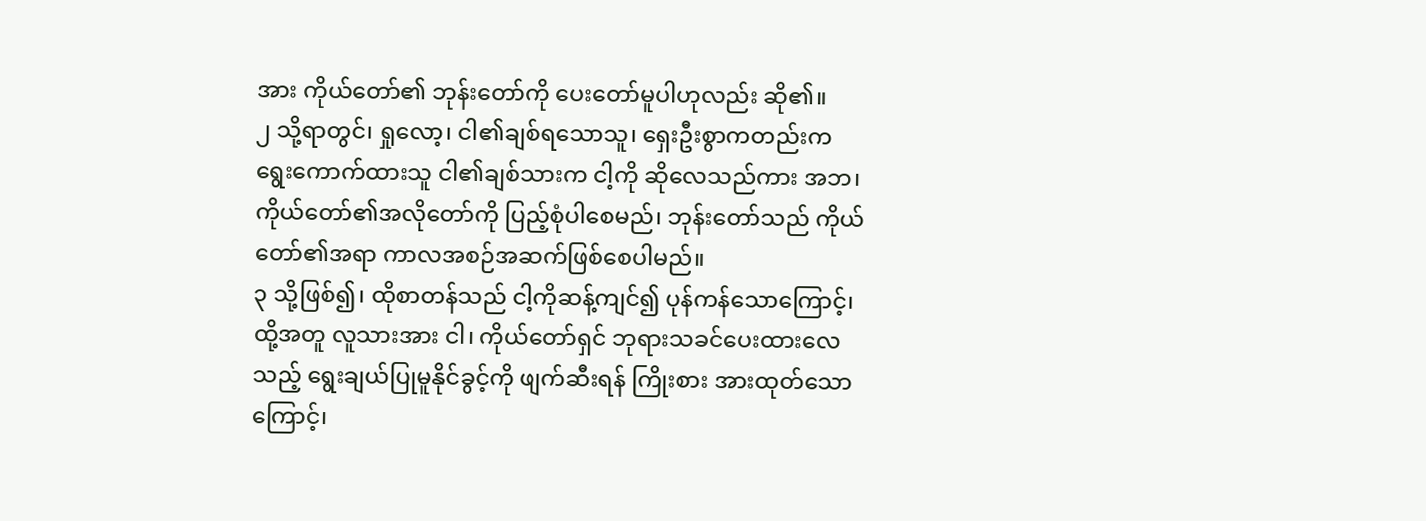အား ကိုယ်တော်၏ ဘုန်းတော်ကို ပေးတော်မူပါဟုလည်း ဆို၏။
၂ သို့ရာတွင်၊ ရှုလော့၊ ငါ၏ချစ်ရသောသူ၊ ရှေးဦးစွာကတည်းက ရွေးကောက်ထားသူ ငါ၏ချစ်သားက ငါ့ကို ဆိုလေသည်ကား အဘ၊ ကိုယ်တော်၏အလိုတော်ကို ပြည့်စုံပါစေမည်၊ ဘုန်းတော်သည် ကိုယ်တော်၏အရာ ကာလအစဉ်အဆက်ဖြစ်စေပါမည်။
၃ သို့ဖြစ်၍၊ ထိုစာတန်သည် ငါ့ကိုဆန့်ကျင်၍ ပုန်ကန်သောကြောင့်၊ ထို့အတူ လူသားအား ငါ၊ ကိုယ်တော်ရှင် ဘုရားသခင်ပေးထားလေသည့် ရွေးချယ်ပြုမူနိုင်ခွင့်ကို ဖျက်ဆီးရန် ကြိုးစား အားထုတ်သောကြောင့်၊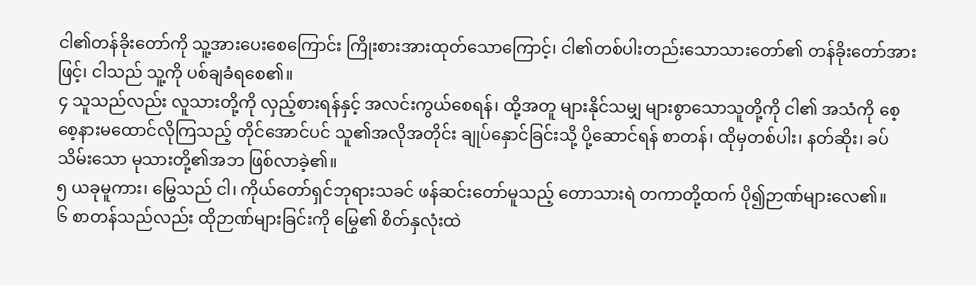ငါ၏တန်ခိုးတော်ကို သူ့အားပေးစေကြောင်း ကြိုးစားအားထုတ်သောကြောင့်၊ ငါ၏တစ်ပါးတည်းသောသားတော်၏ တန်ခိုးတော်အားဖြင့်၊ ငါသည် သူ့ကို ပစ်ချခံရစေ၏။
၄ သူသည်လည်း လူသားတို့ကို လှည့်စားရန်နှင့် အလင်းကွယ်စေရန်၊ ထို့အတူ များနိုင်သမျှ များစွာသောသူတို့ကို ငါ၏ အသံကို စေ့စေ့နားမထောင်လိုကြသည့် တိုင်အောင်ပင် သူ၏အလိုအတိုင်း ချုပ်နှောင်ခြင်းသို့ ပို့ဆောင်ရန် စာတန်၊ ထိုမှတစ်ပါး၊ နတ်ဆိုး၊ ခပ်သိမ်းသော မုသားတို့၏အဘ ဖြစ်လာခဲ့၏။
၅ ယခုမူကား၊ မြွေသည် ငါ၊ ကိုယ်တော်ရှင်ဘုရားသခင် ဖန်ဆင်းတော်မူသည့် တောသားရဲ တကာတို့ထက် ပို၍ဉာဏ်များလေ၏။
၆ စာတန်သည်လည်း ထိုဉာဏ်များခြင်းကို မြွေ၏ စိတ်နှလုံးထဲ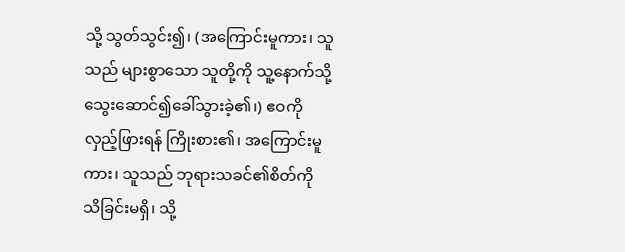သို့ သွတ်သွင်း၍၊ (အကြောင်းမူကား၊ သူသည် များစွာသော သူတို့ကို သူ့နောက်သို့ သွေးဆောင်၍ခေါ်သွားခဲ့၏၊) ဧဝကို လှည့်ဖြားရန် ကြိုးစား၏၊ အကြောင်းမူကား၊ သူသည် ဘုရားသခင်၏စိတ်ကို သိခြင်းမရှိ၊ သို့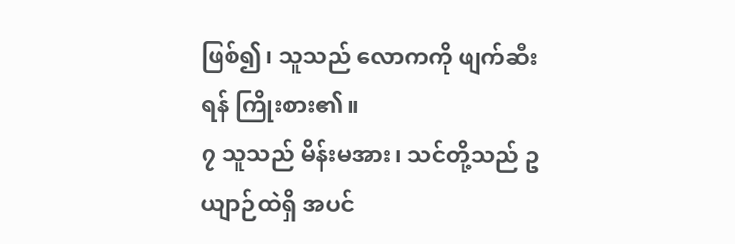ဖြစ်၍၊ သူသည် လောကကို ဖျက်ဆီးရန် ကြိုးစား၏။
၇ သူသည် မိန်းမအား၊ သင်တို့သည် ဥယျာဉ်ထဲရှိ အပင်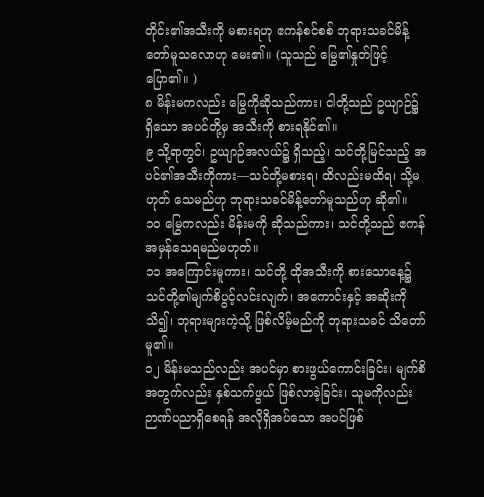တိုင်း၏အသီးကို မစားရဟု ဧကန်စင်စစ် ဘုရားသခင်မိန့်တော်မူသလောဟု မေး၏။ (သူသည် မြွေ၏နှုတ်ဖြင့် ပြော၏။ )
၈ မိန်းမကလည်း မြွေကိုဆိုသည်ကား၊ ငါတို့သည် ဥယျာဉ်၌ ရှိသော အပင်တို့မှ အသီးကို စားရနိုင်၏။
၉ သို့ရာတွင်၊ ဥယျာဉ်အလယ်၌ ရှိသည့်၊ သင်တို့မြင်သည့် အပင်၏အသီးကိုကား—သင်တို့မစားရ၊ ထိလည်းမထိရ၊ သို့မဟုတ် သေမည်ဟု ဘုရားသခင်မိန့်တော်မူသည်ဟု ဆို၏။
၁၀ မြွေကလည်း မိန်းမကို ဆိုသည်ကား၊ သင်တို့သည် ဧကန်အမှန်သေရမည်မဟုတ်။
၁၁ အကြောင်းမူကား၊ သင်တို့ ထိုအသီးကို စားသောနေ့၌ သင်တို့၏မျက်စိပွင့်လင်းလျက်၊ အကောင်းနှင့် အဆိုးကို သိ၍၊ ဘုရားများကဲ့သို့ ဖြစ်လိမ့်မည်ကို ဘုရားသခင် သိတော်မူ၏။
၁၂ မိန်းမသည်လည်း အပင်မှာ စားဖွယ်ကောင်းခြင်း၊ မျက်စိအတွက်လည်း နှစ်သက်ဖွယ် ဖြစ်လာခဲ့ခြင်း၊ သူမကိုလည်း ဉာဏ်ပညာရှိစေရန် အလိုရှိအပ်သော အပင်ဖြစ်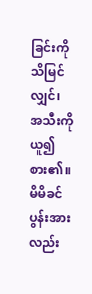ခြင်းကို သိမြင်လျှင်၊ အသီးကို ယူ၍စား၏။ မိမိခင်ပွန်းအားလည်း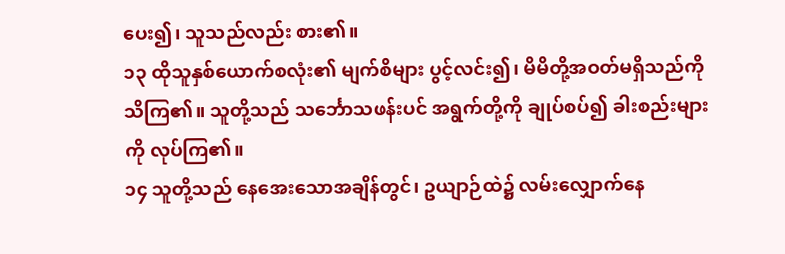ပေး၍၊ သူသည်လည်း စား၏။
၁၃ ထိုသူနှစ်ယောက်စလုံး၏ မျက်စိများ ပွင့်လင်း၍၊ မိမိတို့အဝတ်မရှိသည်ကို သိကြ၏။ သူတို့သည် သင်္ဘောသဖန်းပင် အရွက်တို့ကို ချုပ်စပ်၍ ခါးစည်းများကို လုပ်ကြ၏။
၁၄ သူတို့သည် နေအေးသောအချိန်တွင်၊ ဥယျာဉ်ထဲ၌ လမ်းလျှောက်နေ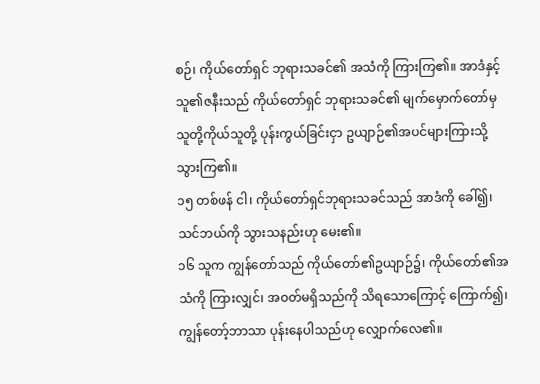စဉ်၊ ကိုယ်တော်ရှင် ဘုရားသခင်၏ အသံကို ကြားကြ၏။ အာဒံနှင့် သူ၏ဇနီးသည် ကိုယ်တော်ရှင် ဘုရားသခင်၏ မျက်မှောက်တော်မှ သူတို့ကိုယ်သူတို့ ပုန်းကွယ်ခြင်းငှာ ဥယျာဉ်၏အပင်များကြားသို့ သွားကြ၏။
၁၅ တစ်ဖန် ငါ၊ ကိုယ်တော်ရှင်ဘုရားသခင်သည် အာဒံကို ခေါ်၍၊ သင်ဘယ်ကို သွားသနည်းဟု မေး၏။
၁၆ သူက ကျွန်တော်သည် ကိုယ်တော်၏ဥယျာဉ်၌၊ ကိုယ်တော်၏အသံကို ကြားလျှင်၊ အဝတ်မရှိသည်ကို သိရသောကြောင့် ကြောက်၍၊ ကျွန်တော့်ဘာသာ ပုန်းနေပါသည်ဟု လျှောက်လေ၏။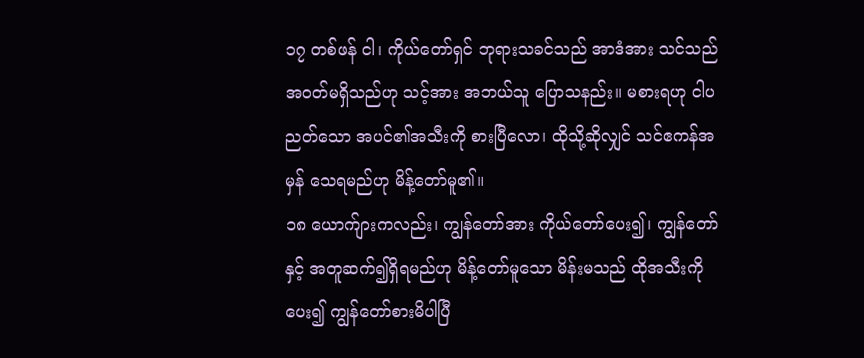၁၇ တစ်ဖန် ငါ၊ ကိုယ်တော်ရှင် ဘုရားသခင်သည် အာဒံအား သင်သည် အဝတ်မရှိသည်ဟု သင့်အား အဘယ်သူ ပြောသနည်း။ မစားရဟု ငါပညတ်သော အပင်၏အသီးကို စားပြီလော၊ ထိုသို့ဆိုလျှင် သင်ဧကန်အမှန် သေရမည်ဟု မိန့်တော်မူ၏။
၁၈ ယောက်ျားကလည်း၊ ကျွန်တော်အား ကိုယ်တော်ပေး၍၊ ကျွန်တော်နှင့် အတူဆက်၍ရှိရမည်ဟု မိန့်တော်မူသော မိန်းမသည် ထိုအသီးကို ပေး၍ ကျွန်တော်စားမိပါပြီ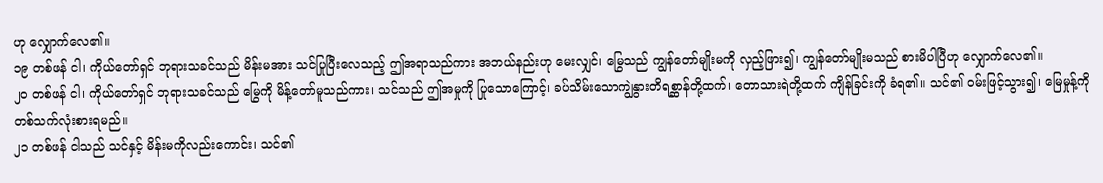ဟု လျှောက်လေ၏။
၁၉ တစ်ဖန် ငါ၊ ကိုယ်တော်ရှင် ဘုရားသခင်သည် မိန်းမအား သင်ပြုပြီးလေသည့် ဤအရာသည်ကား အဘယ်နည်းဟု မေးလျှင်၊ မြွေသည် ကျွန်တော်မျိုးမကို လှည့်ဖြား၍၊ ကျွန်တော်မျိုးမသည် စားမိပါပြီဟု လျှောက်လေ၏။
၂၀ တစ်ဖန် ငါ၊ ကိုယ်တော်ရှင် ဘုရားသခင်သည် မြွေကို မိန့်တော်မူသည်ကား၊ သင်သည် ဤအမှုကို ပြုသောကြောင့်၊ ခပ်သိမ်းသောကျွဲနွားတိရစ္ဆာန်တို့ထက်၊ တောသားရဲတို့ထက် ကျိန်ခြင်းကို ခံရ၏။ သင်၏ ဝမ်းဖြင့်သွား၍၊ မြေမှုန့်ကို တစ်သက်လုံးစားရမည်။
၂၁ တစ်ဖန် ငါသည် သင်နှင့် မိန်းမကိုလည်းကောင်း၊ သင်၏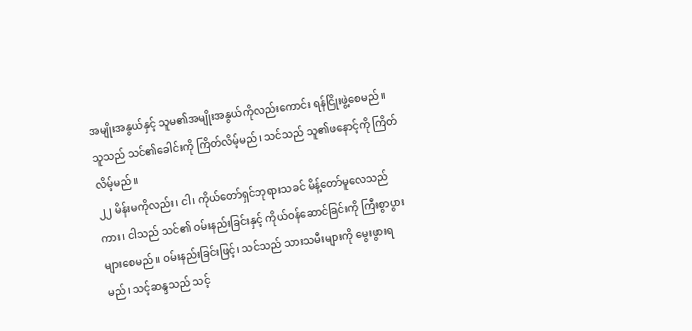အမျိုးအနွယ်နှင့် သူမ၏အမျိုးအနွယ်ကိုလည်းကောင်း ရန်ငြိုးဖွဲ့စေမည်။ သူသည် သင်၏ခေါင်းကို ကြိတ်လိမ့်မည်၊ သင်သည် သူ၏ဖနောင့်ကို ကြိတ်လိမ့်မည်။
၂၂ မိန်းမကိုလည်း၊ ငါ၊ ကိုယ်တော်ရှင်ဘုရားသခင် မိန့်တော်မူလေသည်ကား၊ ငါသည် သင်၏ ဝမ်းနည်းခြင်းနှင့် ကိုယ်ဝန်ဆောင်ခြင်းကို ကြီးစွာပွားများစေမည်။ ဝမ်းနည်းခြင်းဖြင့်၊ သင်သည် သားသမီးများကို မွေးဖွားရမည်၊ သင့်ဆန္ဒသည် သင့်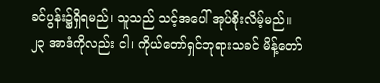ခင်ပွန်း၌ရှိရမည်၊ သူသည် သင့်အပေါ် အုပ်စိုးလိမ့်မည်။
၂၃ အာဒံကိုလည်း ငါ၊ ကိုယ်တော်ရှင်ဘုရားသခင် မိန့်တော်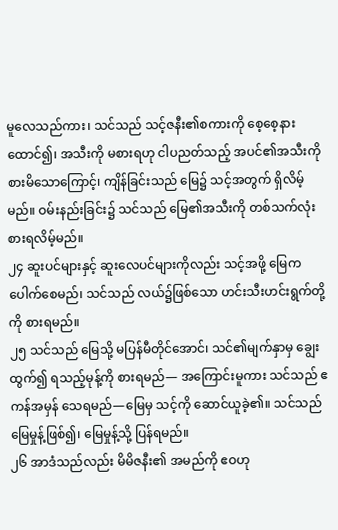မူလေသည်ကား၊ သင်သည် သင့်ဇနီး၏စကားကို စေ့စေ့နားထောင်၍၊ အသီးကို မစားရဟု ငါပညတ်သည့် အပင်၏အသီးကို စားမိသောကြောင့်၊ ကျိန်ခြင်းသည် မြေ၌ သင့်အတွက် ရှိလိမ့်မည်။ ဝမ်းနည်းခြင်း၌ သင်သည် မြေ၏အသီးကို တစ်သက်လုံး စားရလိမ့်မည်။
၂၄ ဆူးပင်များနှင့် ဆူးလေပင်များကိုလည်း သင့်အဖို့ မြေကပေါက်စေမည်၊ သင်သည် လယ်၌ဖြစ်သော ဟင်းသီးဟင်းရွက်တို့ကို စားရမည်။
၂၅ သင်သည် မြေသို့ မပြန်မီတိုင်အောင်၊ သင်၏မျက်နှာမှ ချွေးထွက်၍ ရသည့်မုန့်ကို စားရမည်— အကြောင်းမူကား သင်သည် ဧကန်အမှန် သေရမည်—မြေမှ သင့်ကို ဆောင်ယူခဲ့၏။ သင်သည် မြေမှုန့်ဖြစ်၍၊ မြေမှုန့်သို့ ပြန်ရမည်။
၂၆ အာဒံသည်လည်း မိမိဇနီး၏ အမည်ကို ဧဝဟု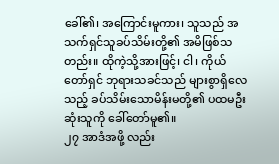ခေါ်၏၊ အကြောင်းမူကား၊ သူသည် အသက်ရှင်သူခပ်သိမ်းတို့၏ အမိဖြစ်သတည်း။ ထိုကဲ့သို့အားဖြင့်၊ ငါ၊ ကိုယ်တော်ရှင် ဘုရားသခင်သည် များစွာရှိလေသည့် ခပ်သိမ်းသောမိန်းမတို့၏ ပထမဦးဆုံးသူကို ခေါ်တော်မူ၏။
၂၇ အာဒံအဖို့ လည်း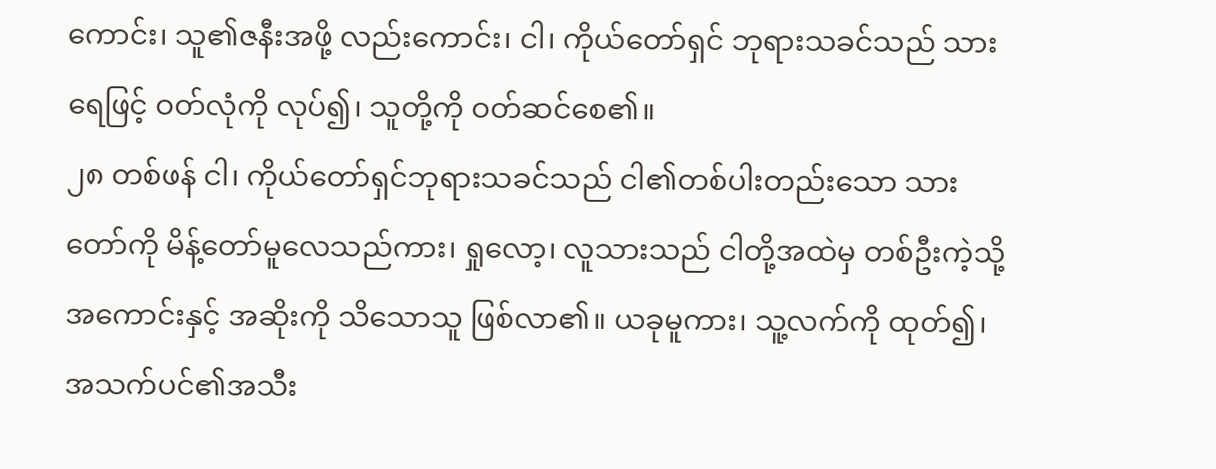ကောင်း၊ သူ၏ဇနီးအဖို့ လည်းကောင်း၊ ငါ၊ ကိုယ်တော်ရှင် ဘုရားသခင်သည် သားရေဖြင့် ဝတ်လုံကို လုပ်၍၊ သူတို့ကို ဝတ်ဆင်စေ၏။
၂၈ တစ်ဖန် ငါ၊ ကိုယ်တော်ရှင်ဘုရားသခင်သည် ငါ၏တစ်ပါးတည်းသော သားတော်ကို မိန့်တော်မူလေသည်ကား၊ ရှုလော့၊ လူသားသည် ငါတို့အထဲမှ တစ်ဦးကဲ့သို့ အကောင်းနှင့် အဆိုးကို သိသောသူ ဖြစ်လာ၏။ ယခုမူကား၊ သူ့လက်ကို ထုတ်၍၊ အသက်ပင်၏အသီး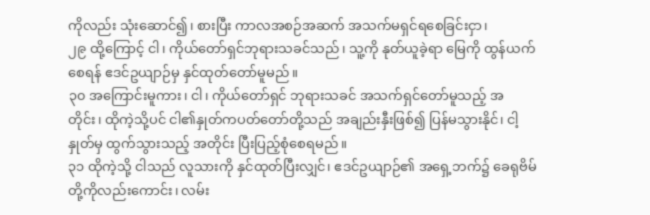ကိုလည်း သုံးဆောင်၍၊ စားပြီး ကာလအစဉ်အဆက် အသက်မရှင်ရစေခြင်းငှာ၊
၂၉ ထို့ကြောင့် ငါ၊ ကိုယ်တော်ရှင်ဘုရားသခင်သည်၊ သူ့ကို နုတ်ယူခဲ့ရာ မြေကို ထွန်ယက်စေရန် ဧဒင်ဥယျာဉ်မှ နှင်ထုတ်တော်မူမည်။
၃၀ အကြောင်းမူကား၊ ငါ၊ ကိုယ်တော်ရှင် ဘုရားသခင် အသက်ရှင်တော်မူသည့် အတိုင်း၊ ထိုကဲ့သို့ပင် ငါ၏နှုတ်ကပတ်တော်တို့သည် အချည်းနှီးဖြစ်၍ ပြန်မသွားနိုင်၊ ငါ့နှုတ်မှ ထွက်သွားသည့် အတိုင်း ပြီးပြည့်စုံစေရမည်။
၃၁ ထိုကဲ့သို့ ငါသည် လူသားကို နှင်ထုတ်ပြီးလျှင်၊ ဧဒင်ဥယျာဉ်၏ အရှေ့ဘက်၌ ခေရုဗိမ်တို့ကိုလည်းကောင်း၊ လမ်း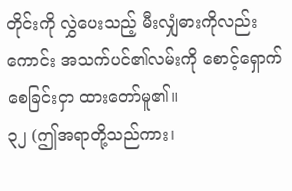တိုင်းကို လွှဲပေးသည့် မီးလျှံဓားကိုလည်းကောင်း အသက်ပင်၏လမ်းကို စောင့်ရှောက်စေခြင်းငှာ ထားတော်မူ၏။
၃၂ (ဤအရာတို့သည်ကား၊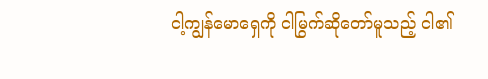ငါ့ကျွန်မောရှေကို ငါမြွက်ဆိုတော်မူသည့် ငါ၏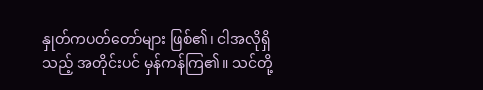နှုတ်ကပတ်တော်များ ဖြစ်၏၊ ငါအလိုရှိသည့် အတိုင်းပင် မှန်ကန်ကြ၏။ သင်တို့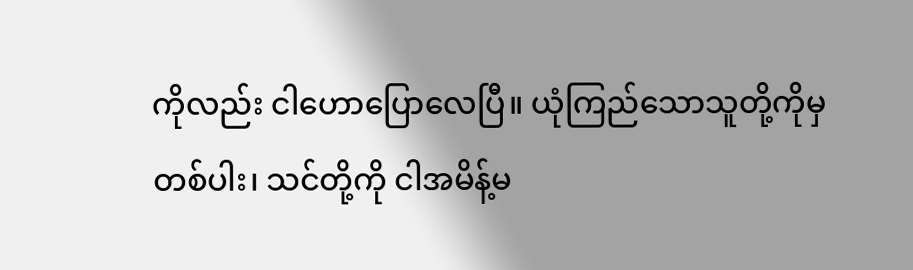ကိုလည်း ငါဟောပြောလေပြီ။ ယုံကြည်သောသူတို့ကိုမှတစ်ပါး၊ သင်တို့ကို ငါအမိန့်မ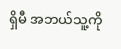ရှိမီ အဘယ်သူ့ကို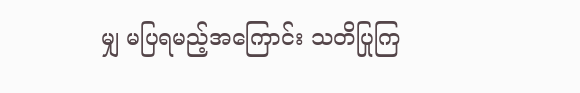မျှ မပြရမည့်အကြောင်း သတိပြုကြ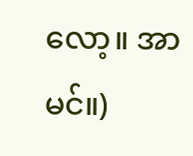လော့။ အာမင်။)